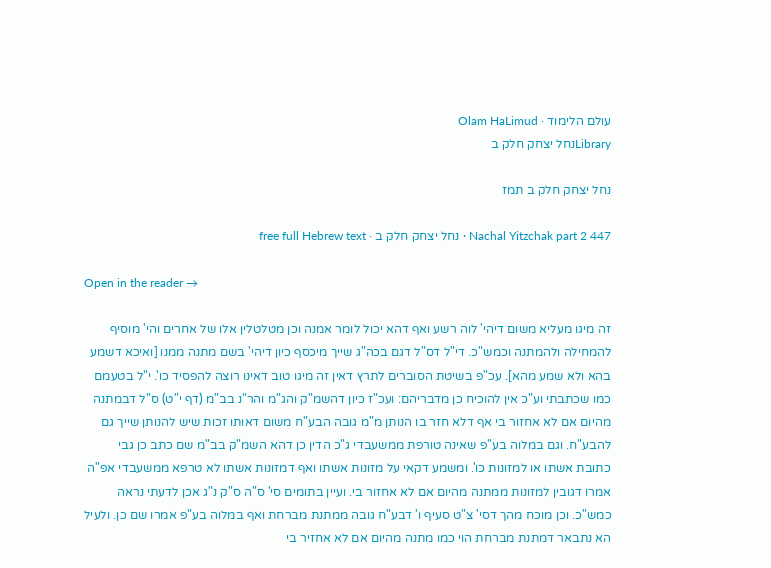עולם הלימוד · Olam HaLimud
Libraryנחל יצחק חלק ב

נחל יצחק חלק ב תמז

Nachal Yitzchak part 2 447 · נחל יצחק חלק ב · free full Hebrew text

Open in the reader →

זה מיגו מעליא משום דיהי' לוה רשע ואף דהא יכול לומר אמנה וכן מטלטלין אלו של אחרים והי' מוסיף להמחילה ולהמתנה וכמש"כ. די"ל דס"ל דגם בכה"ג שייך מיכסף כיון דיהי' בשם מתנה ממנו [ואיכא דשמע בהא ולא שמע מהא]. עכ"פ בשיטת הסוברים לתרץ דאין זה מיגו טוב דאינו רוצה להפסיד כו'. י"ל בטעמם כמו שכתבתי וע"כ אין להוכיח כן מדבריהם: ועכ"ז כיון דהשמ"ק והג"מ והר"נ בב"מ (דף י"ט) ס"ל דבמתנה מהיום אם לא אחזור בי אף דלא חזר בו הנותן מ"מ גובה הבע"ח משום דאותו זכות שיש להנותן שייך גם להבע"ח. וגם במלוה בע"פ שאינה טורפת ממשעבדי ג"כ הדין כן דהא השמ"ק בב"מ שם כתב כן גבי כתובת אשתו או למזונות כו'. ומשמע דקאי על מזונות אשתו ואף דמזונות אשתו לא טרפא ממשעבדי אפ"ה אמרו דגובין למזונות ממתנה מהיום אם לא אחזור בי. ועיין בתומים סי' ס"ה ס"ק נ"ג אכן לדעתי נראה כמש"כ. וכן מוכח מהך דסי' צ"ט סעיף ו' דבע"ח גובה ממתנת מברחת ואף במלוה בע"פ אמרו שם כן. ולעיל הא נתבאר דמתנת מברחת הוי כמו מתנה מהיום אם לא אחזיר בי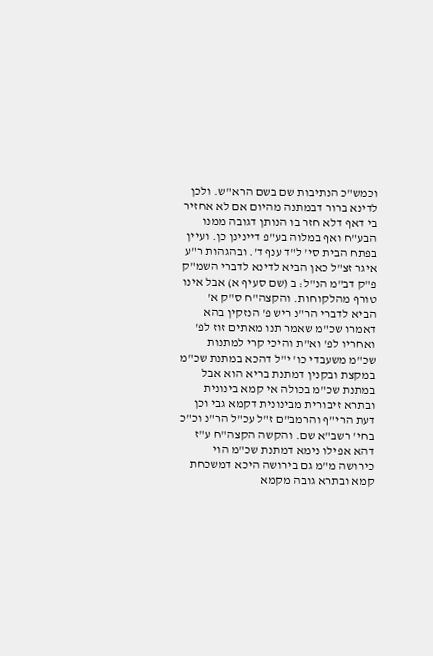וכמש"כ הנתיבות שם בשם הרא"ש. ולכן לדינא ברור דבמתנה מהיום אם לא אחזיר בי דאף דלא חזר בו הנותן דגובה ממנו הבע"ח ואף במלוה בע"פ דיינינן כן. ועיין בפתח הבית סי' ל"ד ענף ד'. ובהגהות ר"ע איגר זצ"ל כאן הביא לדינא לדברי השמ"ק פ"ק דב"מ הנ"ל: ב (שם סעיף א) אבל אינו טורף מהלקוחות. והקצה"ח ס"ק א' הביא לדברי הר"נ ריש פ' הנזקין בהא דאמרו שכ"מ שאמר תנו מאתים זוז לפ' ואחריו לפ' וא"ת והיכי קרי למתנות שכ"מ משעבדי כו' י"ל דהכא במתנת שכ"מ במקצת ובקנין דמתנת בריא הוא אבל במתנת שכ"מ בכולה אי קמא בינונית ובתרא זיבורית מבינונית דקמא גבי וכן דעת הרי"ף והרמב"ם ז"ל עכ"ל הר"נ וכ"כ בחי' רשב"א שם. והקשה הקצה"ח ע"ז דהא אפילו נימא דמתנת שכ"מ הוי כירושה מ"מ גם בירושה היכא דמשכחת קמא ובתרא גובה מקמא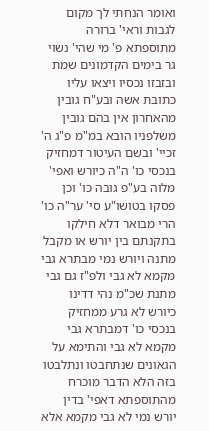ואומר הנחתי לך מקום לגבות וראי' ברורה מתוספתא פ' מי שהי' נשוי גר בימים הקדמונים שמת ובזבזו נכסיו ויצאו עליו כתובת אשה ובע"ח גובין מהאחרון אין בהם גובין משלפניו הובא במ"מ פ"ג ה' זכיי' ובשם העיטור דמחזיק בנכסי כו' ה"ה כיורש ואפי' מלוה בע"פ גובה כו' וכן פסקו בטושו"ע סי' ער"ה כו' הרי מבואר דלא חילקו בתקנתם בין יורש או מקבל מתנה ויורש נמי מבתרא גבי מקמא לא גבי ולפ"ז גם גבי מתנת שכ"מ נהי דדינו כיורש לא גרע ממחזיק בנכסי כו' דמבתרא גבי מקמא לא גבי והתימא על הגאונים שנתחבטו ונתלבטו בזה הלא הדבר מוכרח מהתוספתא דאפי' בדין יורש נמי לא גבי מקמא אלא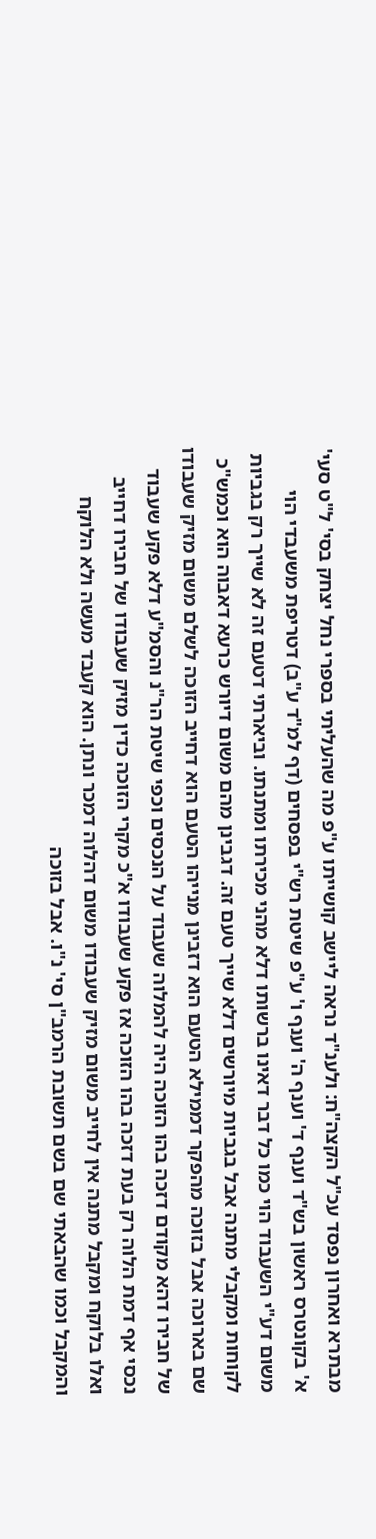מבתרא ואחרון נפסד עכ"ל הקצה"ח: ולענ"ד נראה ליישב קושייתו ע"פ מה שהעליתי בספרי נחל יצחק בסי' ל"ט סעי' א' בקונטרס ראשון בש"ד וענף ד' וענף ה' וענף ו' ע"פ שיטת רש"י בפסחים (דף למ"ד ע"ב) דטריפת משעבדי הוי משום דע"י השעבוד הוי כמו כל דבר דאינו ברשותו דלא מהני מכירתו ומתנתו. וביארתי דטעם זה לא שייך רק בגביות לקוחות ומקבלי מתנה אבל בגביות מיורשים דלא שייך טעם זה. דגבינן מהם משום דיורש כרעא דאבוה הוא וכמש"כ שם בארוכה אבל בזוכה מהפקר דממילא הטעם הוא דזבינן מנייהו הטעם הוא דחייב הזוכה לשלם משום מזיק שעבודו של חבירו דהא מקודם דזכה בהו הזוכה היה להמלוה שעבוד על הנכסים וכפי שיטת הר"נ והסמ"ע דלא פקע שעבוד נכסי אף דמת הלוה רק בעת דזכה בהו הזוכה אז פקע שעבודו א"כ מקרי הזוכה כדין מזיק שעבודו של חבירו דחייב ואלו בלוקח ומקבל מתנה אין לחייב משום מזיק שעבודו משום דהלוה דמכר ונתן. הוא קעבד מעשה ולא הלוקח והמקבל וכמו שהבאתי שם בשם תשובת הרמב"ן סי' נ"ו. אבל בזוכה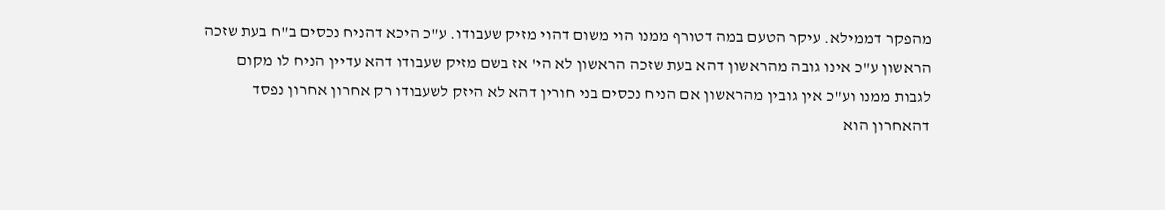מהפקר דממילא. עיקר הטעם במה דטורף ממנו הוי משום דהוי מזיק שעבודו. ע"כ היכא דהניח נכסים ב"ח בעת שזכה הראשון ע"כ אינו גובה מהראשון דהא בעת שזכה הראשון לא הי' אז בשם מזיק שעבודו דהא עדיין הניח לו מקום לגבות ממנו וע"כ אין גובין מהראשון אם הניח נכסים בני חורין דהא לא היזק לשעבודו רק אחרון אחרון נפסד דהאחרון הוא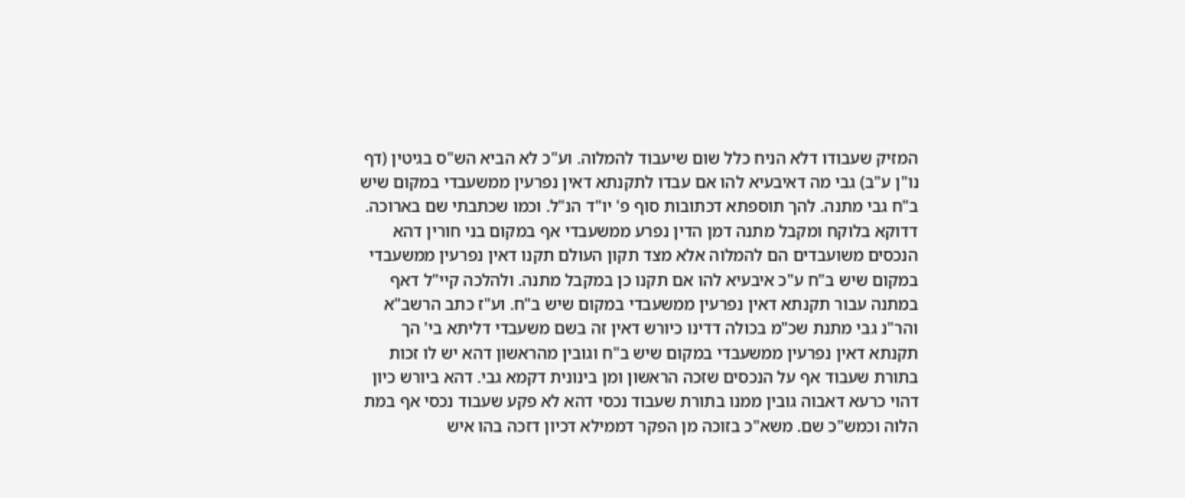המזיק שעבודו דלא הניח כלל שום שיעבוד להמלוה. וע"כ לא הביא הש"ס בגיטין (דף נו"ן ע"ב) גבי מה דאיבעיא להו אם עבדו לתקנתא דאין נפרעין ממשעבדי במקום שיש ב"ח גבי מתנה. להך תוספתא דכתובות סוף פ' יו"ד הנ"ל. וכמו שכתבתי שם בארוכה. דדוקא בלוקח ומקבל מתנה דמן הדין נפרע ממשעבדי אף במקום בני חורין דהא הנכסים משועבדים הם להמלוה אלא מצד תקון העולם תקנו דאין נפרעין ממשעבדי במקום שיש ב"ח ע"כ איבעיא להו אם תקנו כן במקבל מתנה. ולהלכה קיי"ל דאף במתנה עבור תקנתא דאין נפרעין ממשעבדי במקום שיש ב"ח. וע"ז כתב הרשב"א והר"נ גבי מתנת שכ"מ בכולה דדינו כיורש דאין זה בשם משעבדי דליתא בי' הך תקנתא דאין נפרעין ממשעבדי במקום שיש ב"ח וגובין מהראשון דהא יש לו זכות בתורת שעבוד אף על הנכסים שזכה הראשון ומן בינונית דקמא גבי. דהא ביורש כיון דהוי כרעא דאבוה גובין ממנו בתורת שעבוד נכסי דהא לא פקע שעבוד נכסי אף במת הלוה וכמש"כ שם. משא"כ בזוכה מן הפקר דממילא דכיון דזכה בהו איש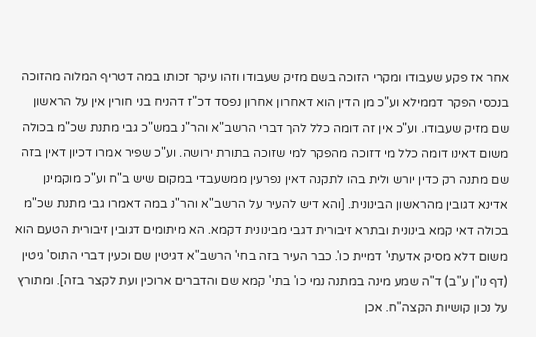אחר אז פקע שעבודו ומקרי הזוכה בשם מזיק שעבודו וזהו עיקר זכותו במה דטריף המלוה מהזוכה בנכסי הפקר דממילא וע"כ מן הדין הוא דאחרון אחרון נפסד דכ"ז דהניח בני חורין אין על הראשון שם מזיק שעבודו. וע"כ אין זה דומה כלל להך דברי הרשב"א והר"נ במש"כ גבי מתנת שכ"מ בכולה משום דאינו דומה כלל מי דזוכה מהפקר למי שזוכה בתורת ירושה. וע"כ שפיר אמרו דכיון דאין בזה שם מתנה רק כדין יורש ולית בהו לתקנה דאין נפרעין ממשעבדי במקום שיש ב"ח וע"כ מוקמינן אדינא דגובין מהראשון הבינונית. [והא דיש להעיר על הרשב"א והר"נ במה דאמרו גבי מתנת שכ"מ בכולה דאי קמא בינונית ובתרא זיבורית דגבי מבינונית דקמא. הא מיתומים דגובין זיבורית הטעם הוא משום דלא מסיק אדעתי' דמיית כו'. כבר העיר בזה בחי' הרשב"א דגיטין שם וכעין דברי התוס' גיטין (דף נו"ן ע"ב) ד"ה שמע מינה במתנה נמי כו' בתי' קמא שם והדברים ארוכין ועת לקצר בזה]. ומתורץ על נכון קושיות הקצה"ח. אכן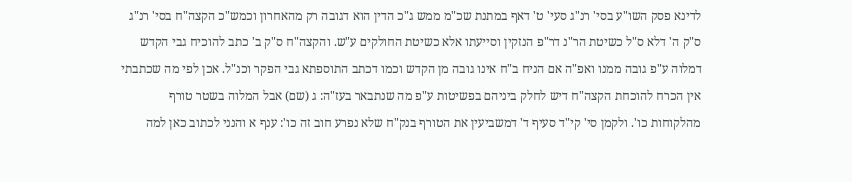לדינא פסק השו"ע בסי' רנ"ג סעי' ט' דאף במתנת שכ"מ ממש ג"כ הדין הוא דגובה רק מהאחרון וכמש"כ הקצה"ח בסי' רנ"ג ס"ק ה' דלא ס"ל כשיטת הר"נ דר"פ הנזקין וסייעתו אלא כשיטת החולקים ע"ש. והקצה"ח ס"ק ב' כתב להוכיח גבי הקדש דמלוה ע"פ גובה ממנו ואפ"ה אם הניח ב"ח אינו גובה מן הקדש וכמו דכתב התוספתא גבי הפקר וכנ"ל. אכן לפי מה שכתבתי אין הכרח להוכחת הקצה"ח דיש לחלק ביניהם בפשיטות ע"פ מה שנתבאר בעז"ה: ג (שם) אבל המלוה בשטר טורף מהלקוחות כו'. ולקמן סי' קי"ד סעיף ד' דמשביעין את הטורף בנק"ח שלא נפרע חוב זה כו': ענף א והנני לכתוב כאן למה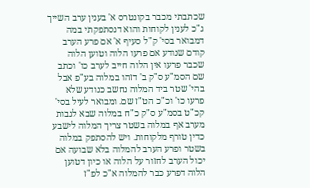שכתבתי מכבר בקונטרס א' בענין ערב השייך ג"כ לענין לקוחות והוא דנסתפקתי במה דמבואר בסי' ק"ל סעיף א' אם פרע הערב קודם שנודע אם פרעו הלוה וטוען הלוה שכבר פרעו אין הלוה חייב לערב כו' וכתב שם הסמ"ע ס"ק ב' דזהו במלוה בע"פ אבל בהי' שטר ביד המלוה נחשב כנודע שלא פרעו כו' וכ"כ הט"ז שם. ומבואר לעיל בסי' קכ"ט בסמ"ע ס"ק כ"ח במלוה שבא לגבות מערב אף במלוה בשטר צריך המלוה לישבע כדין טורף מלקוחות. ויש להסתפק במלוה בשטר ופרע הערב להמלוה בלא שבועה אם יכול הערב לחזור על הלוה או כיון דטוען הלוה דפרע כבר להמלוה א"כ לפ"ז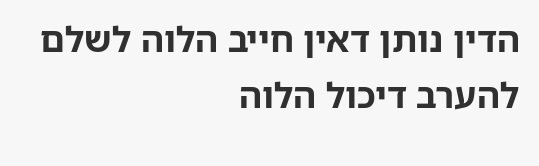הדין נותן דאין חייב הלוה לשלם להערב דיכול הלוה